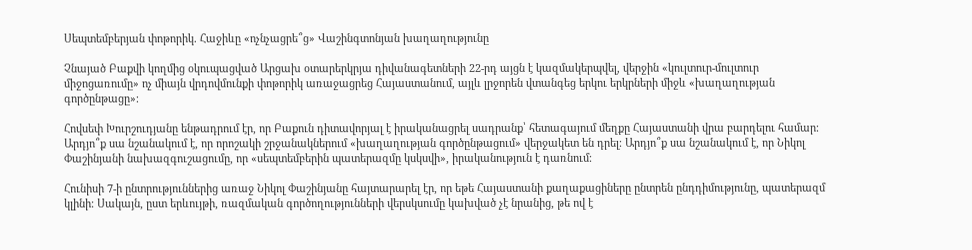Սեպտեմբերյան փոթորիկ. Հաջիևը «ոչնչացրե՞ց» Վաշինգտոնյան խաղաղությունը

Չնայած Բաքվի կողմից օկուպացված Արցախ օտարերկրյա դիվանագետների 22-րդ այցն է կազմակերպվել, վերջին «կուլտուր-մուլտուր միջոցառումը» ոչ միայն վրդովմունքի փոթորիկ առաջացրեց Հայաստանում, այլև լրջորեն վտանգեց երկու երկրների միջև «խաղաղության գործընթացը»։

Հովսեփ Խուրշուդյանը ենթադրում էր, որ Բաքուն դիտավորյալ է իրականացրել սադրանք՝ հետագայում մեղքը Հայաստանի վրա բարդելու համար։ Արդյո՞ք սա նշանակում է, որ որոշակի շրջանակներում «խաղաղության գործընթացում» վերջակետ են դրել։ Արդյո՞ք սա նշանակում է, որ Նիկոլ Փաշինյանի նախազգուշացումը, որ «սեպտեմբերին պատերազմը կսկսվի», իրականություն է դառնում։

Հունիսի 7-ի ընտրություններից առաջ Նիկոլ Փաշինյանը հայտարարել էր, որ եթե Հայաստանի քաղաքացիները ընտրեն ընդդիմությունը, պատերազմ կլինի։ Սակայն, ըստ երևույթի, ռազմական գործողությունների վերսկսումը կախված չէ նրանից, թե ով է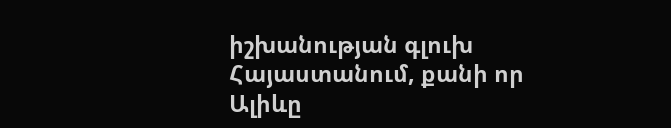իշխանության գլուխ Հայաստանում, քանի որ Ալիևը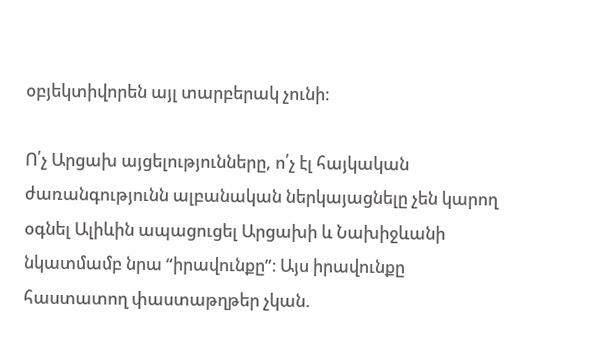օբյեկտիվորեն այլ տարբերակ չունի։

Ո՛չ Արցախ այցելությունները, ո՛չ էլ հայկական ժառանգությունն ալբանական ներկայացնելը չեն կարող օգնել Ալիևին ապացուցել Արցախի և Նախիջևանի նկատմամբ նրա “իրավունքը”։ Այս իրավունքը հաստատող փաստաթղթեր չկան.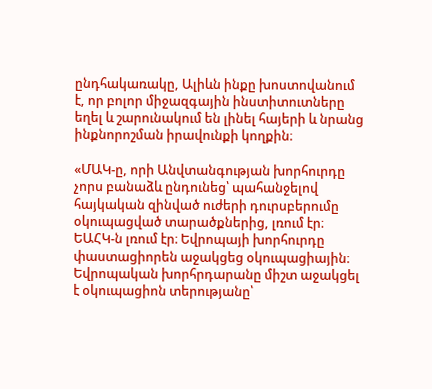ընդհակառակը, Ալիևն ինքը խոստովանում է, որ բոլոր միջազգային ինստիտուտները եղել և շարունակում են լինել հայերի և նրանց ինքնորոշման իրավունքի կողքին։

«ՄԱԿ-ը, որի Անվտանգության խորհուրդը չորս բանաձև ընդունեց՝ պահանջելով հայկական զինված ուժերի դուրսբերումը օկուպացված տարածքներից, լռում էր։ ԵԱՀԿ-ն լռում էր։ Եվրոպայի խորհուրդը փաստացիորեն աջակցեց օկուպացիային։ Եվրոպական խորհրդարանը միշտ աջակցել է օկուպացիոն տերությանը՝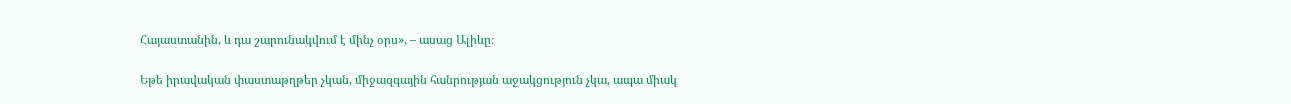Հայաստանին, և դա շարունակվում է մինչ օրս», – ասաց Ալիևը։

Եթե իրավական փաստաթղթեր չկան, միջազգային հանրության աջակցություն չկա, ապա միակ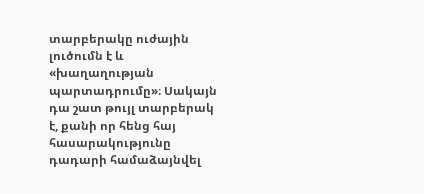տարբերակը ուժային լուծումն է և «խաղաղության պարտադրումը»։ Սակայն դա շատ թույլ տարբերակ է, քանի որ հենց հայ հասարակությունը դադարի համաձայնվել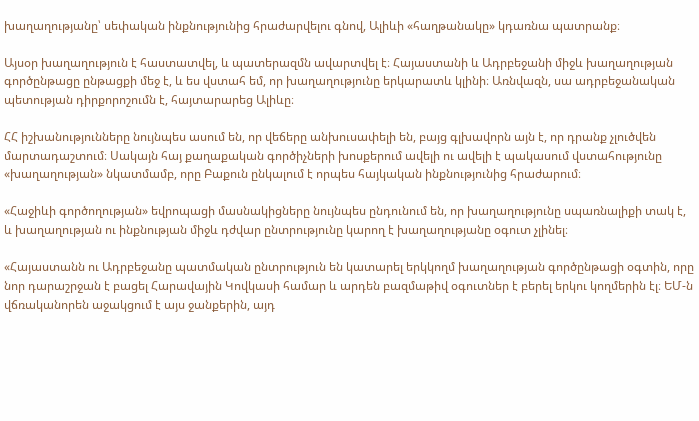խաղաղությանը՝ սեփական ինքնությունից հրաժարվելու գնով, Ալիևի «հաղթանակը» կդառնա պատրանք։

Այսօր խաղաղություն է հաստատվել, և պատերազմն ավարտվել է։ Հայաստանի և Ադրբեջանի միջև խաղաղության գործընթացը ընթացքի մեջ է, և ես վստահ եմ, որ խաղաղությունը երկարատև կլինի։ Առնվազն, սա ադրբեջանական պետության դիրքորոշումն է, հայտարարեց Ալիևը։

ՀՀ իշխանությունները նույնպես ասում են, որ վեճերը անխուսափելի են, բայց գլխավորն այն է, որ դրանք չլուծվեն մարտադաշտում։ Սակայն հայ քաղաքական գործիչների խոսքերում ավելի ու ավելի է պակասում վստահությունը «խաղաղության» նկատմամբ, որը Բաքուն ընկալում է որպես հայկական ինքնությունից հրաժարում։

«Հաջիևի գործողության» եվրոպացի մասնակիցները նույնպես ընդունում են, որ խաղաղությունը սպառնալիքի տակ է, և խաղաղության ու ինքնության միջև դժվար ընտրությունը կարող է խաղաղությանը օգուտ չլինել։

«Հայաստանն ու Ադրբեջանը պատմական ընտրություն են կատարել երկկողմ խաղաղության գործընթացի օգտին, որը նոր դարաշրջան է բացել Հարավային Կովկասի համար և արդեն բազմաթիվ օգուտներ է բերել երկու կողմերին էլ։ ԵՄ-ն վճռականորեն աջակցում է այս ջանքերին, այդ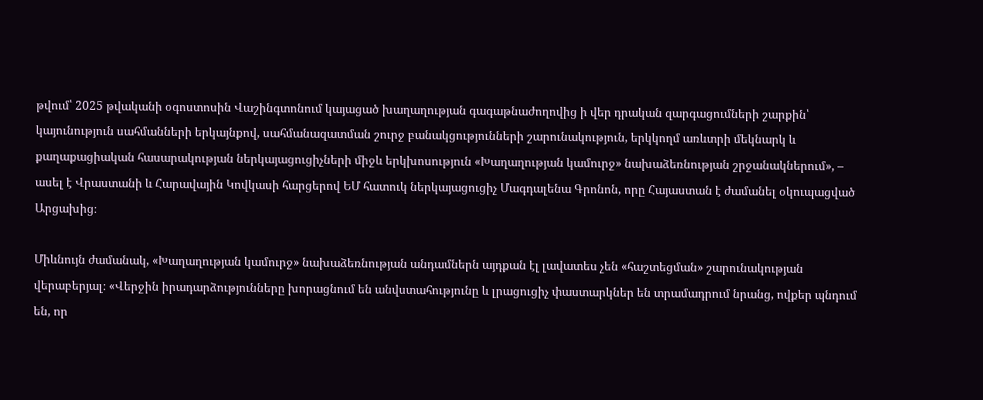թվում՝ 2025 թվականի օգոստոսին Վաշինգտոնում կայացած խաղաղության գագաթնաժողովից ի վեր դրական զարգացումների շարքին՝ կայունություն սահմանների երկայնքով, սահմանազատման շուրջ բանակցությունների շարունակություն, երկկողմ առևտրի մեկնարկ և քաղաքացիական հասարակության ներկայացուցիչների միջև երկխոսություն «Խաղաղության կամուրջ» նախաձեռնության շրջանակներում», – ասել է Վրաստանի և Հարավային Կովկասի հարցերով ԵՄ հատուկ ներկայացուցիչ Մագդալենա Գրոնոն, որը Հայաստան է ժամանել օկուպացված Արցախից։

Միևնույն ժամանակ, «Խաղաղության կամուրջ» նախաձեռնության անդամներն այդքան էլ լավատես չեն «հաշտեցման» շարունակության վերաբերյալ։ «Վերջին իրադարձությունները խորացնում են անվստահությունը և լրացուցիչ փաստարկներ են տրամադրում նրանց, ովքեր պնդում են, որ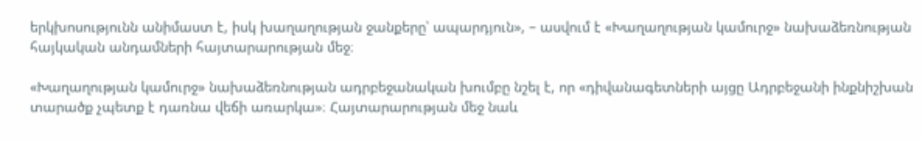երկխոսությունն անիմաստ է, իսկ խաղաղության ջանքերը՝ ապարդյուն», – ասվում է «Խաղաղության կամուրջ» նախաձեռնության հայկական անդամների հայտարարության մեջ։

«Խաղաղության կամուրջ» նախաձեռնության ադրբեջանական խումբը նշել է, որ «դիվանագետների այցը Ադրբեջանի ինքնիշխան տարածք չպետք է դառնա վեճի առարկա»։ Հայտարարության մեջ նաև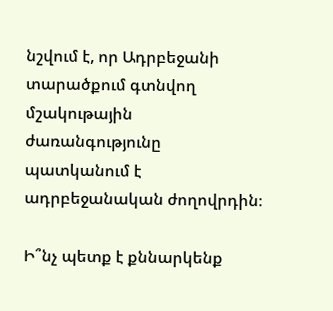նշվում է, որ Ադրբեջանի տարածքում գտնվող մշակութային ժառանգությունը պատկանում է ադրբեջանական ժողովրդին։

Ի՞նչ պետք է քննարկենք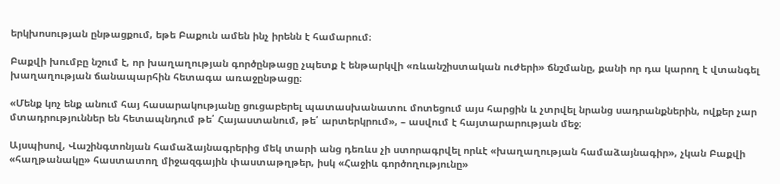երկխոսության ընթացքում, եթե Բաքուն ամեն ինչ իրենն է համարում։

Բաքվի խումբը նշում է, որ խաղաղության գործընթացը չպետք է ենթարկվի «ռևանշիստական ուժերի» ճնշմանը, քանի որ դա կարող է վտանգել խաղաղության ճանապարհին հետագա առաջընթացը։

«Մենք կոչ ենք անում հայ հասարակությանը ցուցաբերել պատասխանատու մոտեցում այս հարցին և չտրվել նրանց սադրանքներին, ովքեր չար մտադրություններ են հետապնդում թե՛ Հայաստանում, թե՛ արտերկրում», – ասվում է հայտարարության մեջ։

Այսպիսով, Վաշինգտոնյան համաձայնագրերից մեկ տարի անց դեռևս չի ստորագրվել որևէ «խաղաղության համաձայնագիր», չկան Բաքվի «հաղթանակը» հաստատող միջազգային փաստաթղթեր, իսկ «Հաջիև գործողությունը»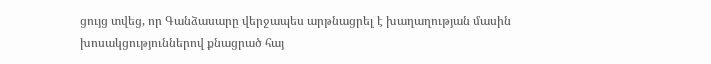ցույց տվեց, որ Գանձասարը վերջապես արթնացրել է խաղաղության մասին խոսակցություններով քնացրած հայ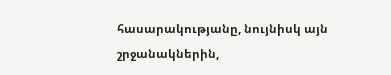հասարակությանը, նույնիսկ այն շրջանակներին,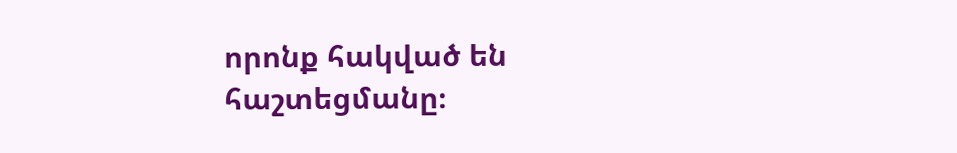որոնք հակված են հաշտեցմանը։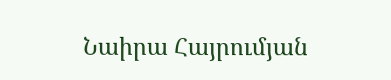Նաիրա Հայրումյան